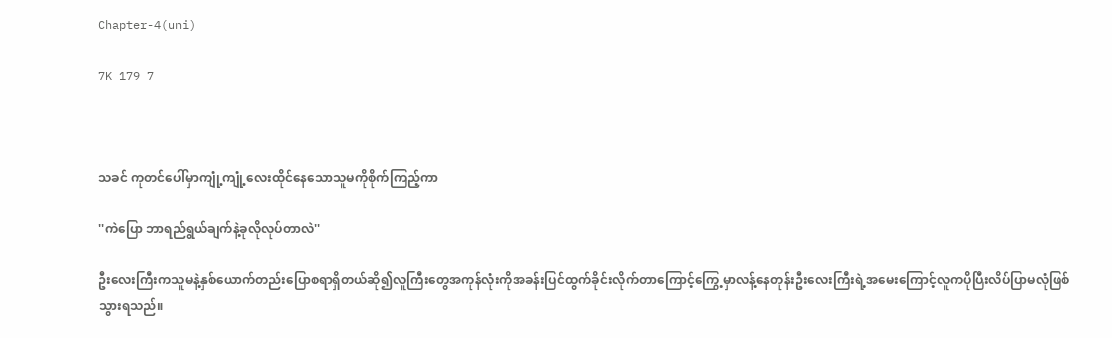Chapter-4(uni)

7K 179 7



သခင် ကုတင်ပေါ်မှာကျုံ့ကျုံ့လေးထိုင်နေသောသူမကိုစိုက်ကြည့်ကာ

''ကဲပြော ဘာရည်ရွယ်ချက်နဲ့ခုလိုလုပ်တာလဲ''

ဦးလေးကြီးကသူမနဲ့နှစ်ယောက်တည်းပြောစရာရှိတယ်ဆို၍လူကြီးတွေအကုန်လုံးကိုအခန်းပြင်ထွက်ခိုင်းလိုက်တာကြောင့်ကြွေ့မှာလန့်နေတုန်းဦးလေးကြီးရဲ့အမေးကြောင့်လူကပိုပြီးလိပ်ပြာမလုံဖြစ်သွားရသည်။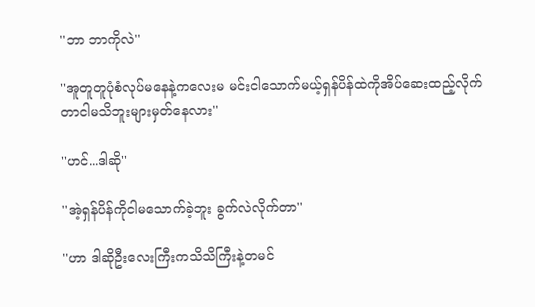''ဘာ ဘာကိုလဲ''

''အူတူတူပုံစံလုပ်မနေနဲ့ကလေးမ မင်းငါသောက်မယ့်ရှန်ပိန်ထဲကိုအိပ်ဆေးထည့်လိုက်တာငါမသိဘူးများမှတ်နေလား''

''ဟင်...ဒါဆို''

''အဲ့ရှန်ပိန်ကိုငါမသောက်ခဲ့ဘူး ခွက်လဲလိုက်တာ''

''ဟာ ဒါဆိုဦးလေးကြီးကသိသိကြီးနဲ့တမင်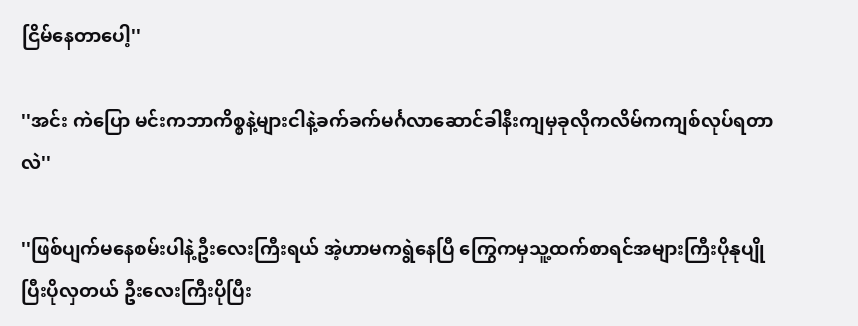ငြိမ်နေတာပေါ့''

''အင်း ကဲပြော မင်းကဘာကိစ္စနဲ့များငါနဲ့ခက်ခက်မင်္ဂလာဆောင်ခါနီးကျမှခုလိုကလိမ်ကကျစ်လုပ်ရတာလဲ''

''ဖြစ်ပျက်မနေစမ်းပါနဲ့ဦးလေးကြီးရယ် အဲ့ဟာမကရွဲနေပြီ ကြွေကမှသူ့ထက်စာရင်အများကြီးပိုနုပျိုပြီးပိုလှတယ် ဦးလေးကြီးပိုပြီး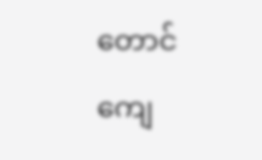တောင်ကျေ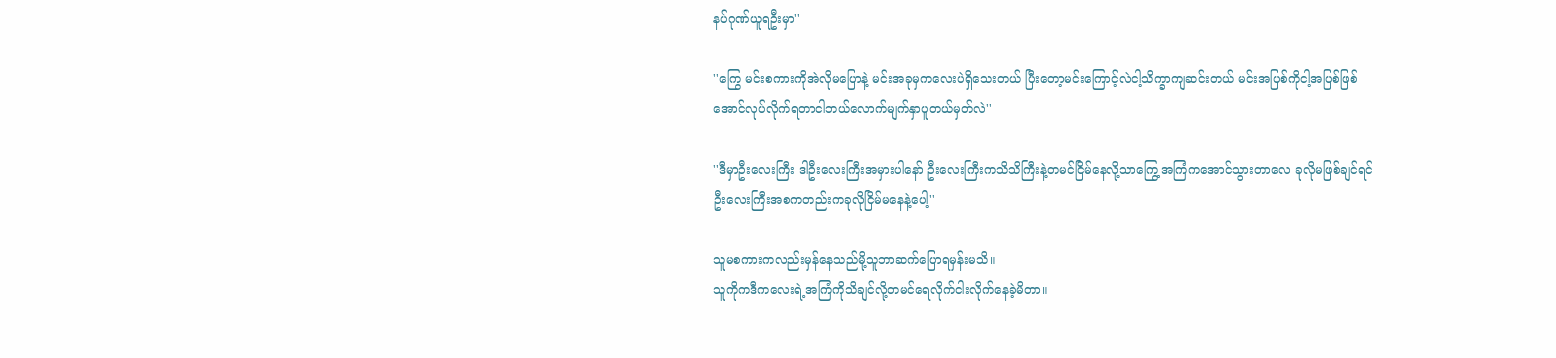နပ်ဂုဏ်ယူရဦးမှာ''

''ကြွေ မင်းစကားကိုအဲလိုမပြောနဲ့ မင်းအခုမှကလေးပဲရှိသေးတယ် ပြီးတော့မင်းကြောင့်လဲငါ့သိက္ခာကျဆင်းတယ် မင်းအပြစ်ကိုငါ့အပြစ်ဖြစ်အောင်လုပ်လိုက်ရတာငါဘယ်လောက်မျက်နှာပူတယ်မှတ်လဲ''

''ဒီမှာဦးလေးကြီး ဒါဦးလေးကြီးအမှားပါနော် ဦးလေးကြီးကသိသိကြီးနဲ့တမင်ငြိမ်နေလို့သာကြွေ့အကြံကအောင်သွားတာလေ ခုလိုမဖြစ်ချင်ရင်ဦးလေးကြီးအစကတည်းကခုလိုငြိမ်မနေနဲ့ပေါ့''

သူမစကားကလည်းမှန်နေသည်မို့သူဘာဆက်ပြောရမှန်းမသိ။
သူကိုကဒီကလေးရဲ့အကြံကိုသိချင်လို့တမင်ရေလိုက်ငါးလိုက်နေခဲ့မိတာ။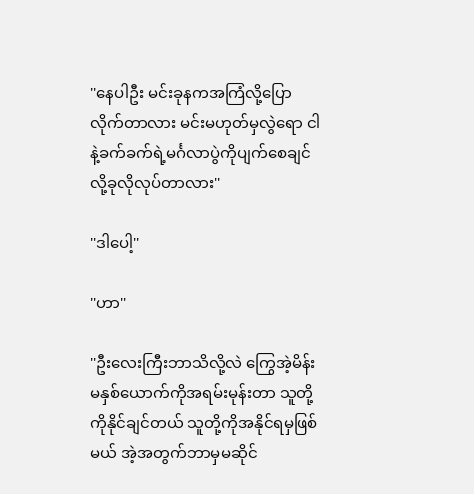''နေပါဦး မင်းခုနကအကြံလို့ပြောလိုက်တာလား မင်းမဟုတ်မှလွဲရော ငါနဲ့ခက်ခက်ရဲ့မင်္ဂလာပွဲကိုပျက်စေချင်လို့ခုလိုလုပ်တာလား''

''ဒါပေါ့''

''ဟာ''

''ဦးလေးကြီးဘာသိလို့လဲ ကြွေအဲ့မိန်းမနှစ်ယောက်ကိုအရမ်းမုန်းတာ သူတို့ကိုနိုင်ချင်တယ် သူတို့ကိုအနိုင်ရမှဖြစ်မယ် အဲ့အတွက်ဘာမှမဆိုင်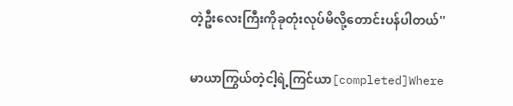တဲ့ဦးလေးကြီးကိုခုတုံးလုပ်မိလို့တောင်းပန်ပါတယ်''

မာယာကြွယ်တဲ့ငါ့ရဲ့ကြင်ယာ[completed]Where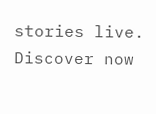stories live. Discover now